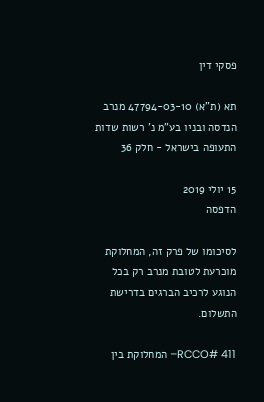פסקי דין

תא (ת"א) 47794-03-10 מנרב הנדסה ובניו בע"מ נ' רשות שדות התעופה בישראל - חלק 36

15 יולי 2019
הדפסה

לסיכומו של פרק זה, המחלוקת מוכרעת לטובת מנרב רק בכל הנוגע לרכיב הברגים בדרישת התשלום.

RCCO# 411– המחלוקת בין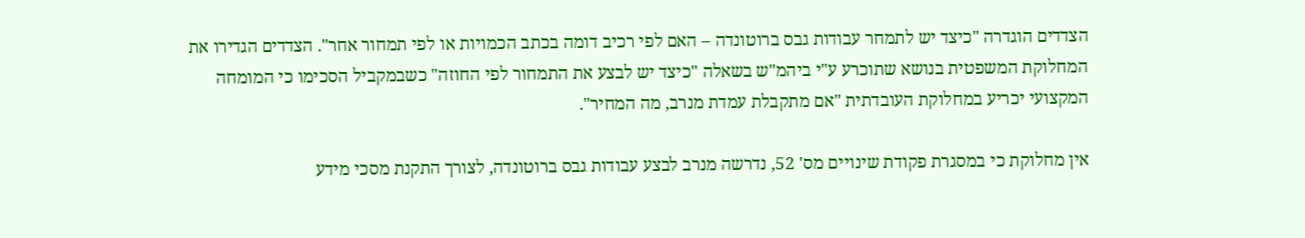הצדדים הוגדרה "כיצד יש לתמחר עבודות גבס ברוטונדה – האם לפי רכיב דומה בכתב הכמויות או לפי תמחור אחר". הצדדים הגדירו את המחלוקת המשפטית בנושא שתוכרע ע"י ביהמ"ש בשאלה "כיצד יש לבצע את התמחור לפי החוזה" כשבמקביל הסכימו כי המומחה המקצועי יכריע במחלוקת העובדתית "אם מתקבלת עמדת מנרב, מה המחיר".

אין מחלוקת כי במסגרת פקודת שינויים מס' 52, נדרשה מנרב לבצע עבודות גבס ברוטונדה, לצורך התקנת מסכי מידע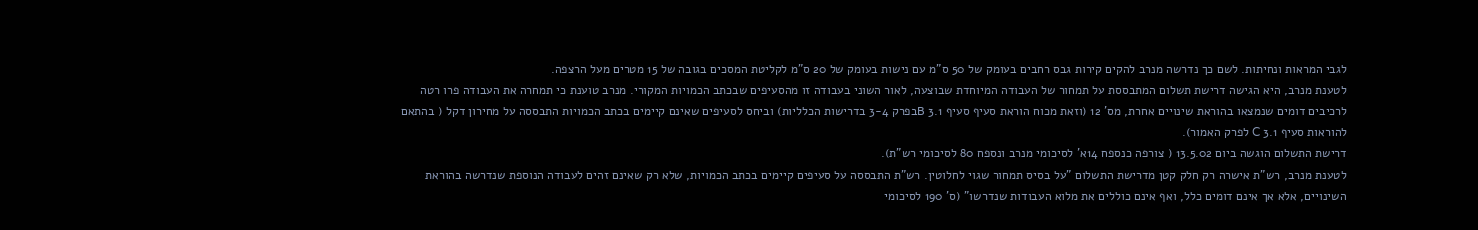לגבי המראות ונחיתות. לשם כך נדרשה מנרב להקים קירות גבס רחבים בעומק של 50 ס"מ עם נישות בעומק של 20 ס"מ לקליטת המסכים בגובה של 15 מטרים מעל הרצפה.
לטענת מנרב, היא הגישה דרישת תשלום המתבססת על תמחור של העבודה המיוחדת שבוצעה, לאור השוני בעבודה זו מהסעיפים שבכתב הכמויות המקורי. מנרב טוענת כי תמחרה את העבודה פרו רטה לרכיבים דומים שנמצאו בהוראת שינויים אחרת, מס' 12 (וזאת מכוח הוראת סעיף סעיף 3.1 Bבפרק 3-4 בדרישות הכלליות) וביחס לסעיפים שאינם קיימים בכתב הכמויות התבססה על מחירון דקל ( בהתאם להוראות סעיף 3.1 C לפרק האמור).
דרישת התשלום הוגשה ביום 13.5.02 ( צורפה כנספח 14א' לסיכומי מנרב ונספח 80 לסיכומי רש"ת).
לטענת מנרב, רש"ת אישרה רק חלק קטן מדרישת התשלום "על בסיס תמחור שגוי לחלוטין. רש"ת התבססה על סעיפים קיימים בכתב הכמויות, שלא רק שאינם זהים לעבודה הנוספת שנדרשה בהוראת השינויים, אלא אך אינם דומים כלל, ואף אינם כוללים את מלוא העבודות שנדרשו" (ס' 190 לסיכומי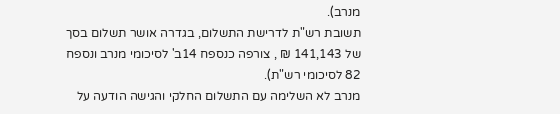מנרב).
תשובת רש"ת לדרישת התשלום, בגדרה אושר תשלום בסך של 141,143 ₪ , צורפה כנספח 14ב' לסיכומי מנרב ונספח 82 לסיכומי רש"ת).
מנרב לא השלימה עם התשלום החלקי והגישה הודעה על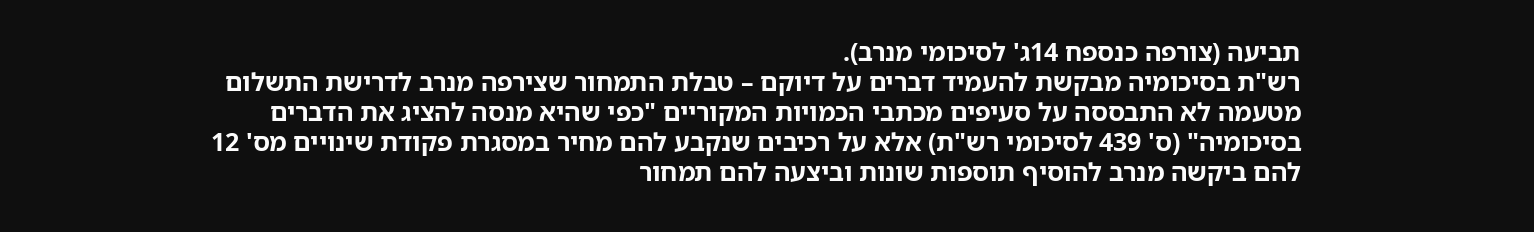תביעה (צורפה כנספח 14ג' לסיכומי מנרב).
רש"ת בסיכומיה מבקשת להעמיד דברים על דיוקם – טבלת התמחור שצירפה מנרב לדרישת התשלום מטעמה לא התבססה על סעיפים מכתבי הכמויות המקוריים "כפי שהיא מנסה להציג את הדברים בסיכומיה" (ס' 439 לסיכומי רש"ת) אלא על רכיבים שנקבע להם מחיר במסגרת פקודת שינויים מס' 12 להם ביקשה מנרב להוסיף תוספות שונות וביצעה להם תמחור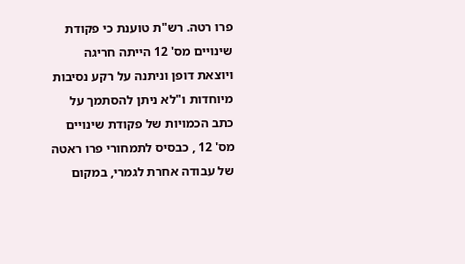פרו רטה. רש"ת טוענת כי פקודת שינויים מס' 12 הייתה חריגה ויוצאת דופן וניתנה על רקע נסיבות מיוחדות ו"לא ניתן להסתמך על כתב הכמויות של פקודת שינויים מס' 12 , כבסיס לתמחורי פרו ראטה של עבודה אחרת לגמרי, במקום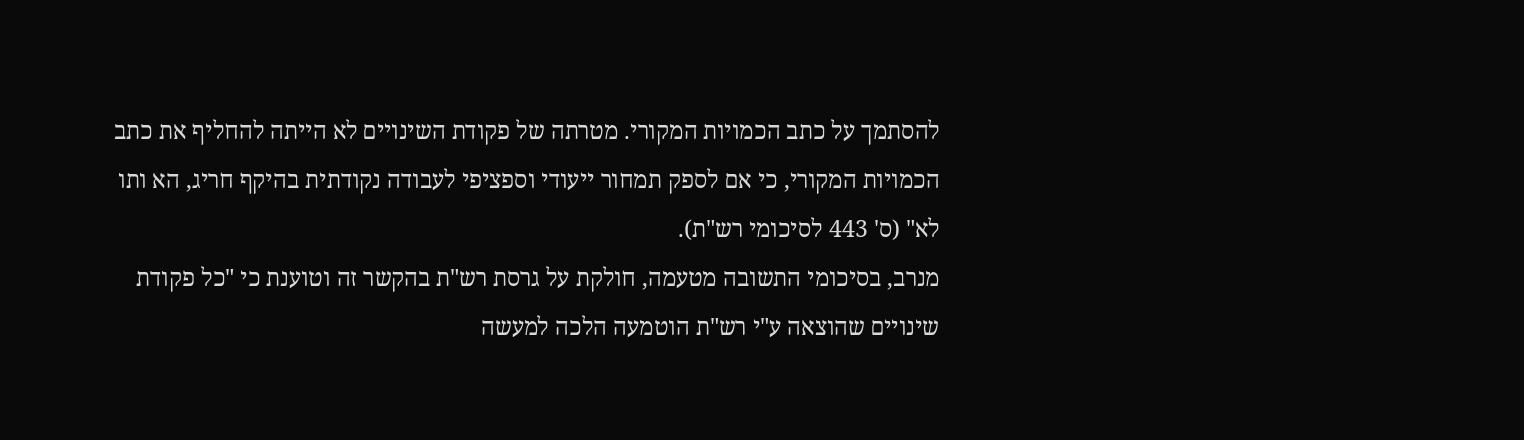להסתמך על כתב הכמויות המקורי. מטרתה של פקודת השינויים לא הייתה להחליף את כתב הכמויות המקורי, כי אם לספק תמחור ייעודי וספציפי לעבודה נקודתית בהיקף חריג, הא ותו לא" (ס' 443 לסיכומי רש"ת).
מנרב, בסיכומי התשובה מטעמה, חולקת על גרסת רש"ת בהקשר זה וטוענת כי "כל פקודת שינויים שהוצאה ע"י רש"ת הוטמעה הלכה למעשה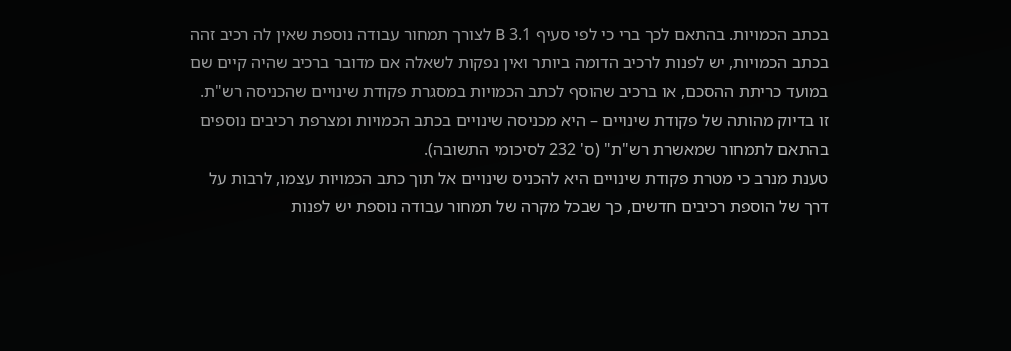בכתב הכמויות. בהתאם לכך ברי כי לפי סעיף 3.1 B לצורך תמחור עבודה נוספת שאין לה רכיב זהה בכתב הכמויות, יש לפנות לרכיב הדומה ביותר ואין נפקות לשאלה אם מדובר ברכיב שהיה קיים שם במועד כריתת ההסכם, או ברכיב שהוסף לכתב הכמויות במסגרת פקודת שינויים שהכניסה רש"ת. זו בדיוק מהותה של פקודת שינויים – היא מכניסה שינויים בכתב הכמויות ומצרפת רכיבים נוספים בהתאם לתמחור שמאשרת רש"ת" (ס' 232 לסיכומי התשובה).
טענת מנרב כי מטרת פקודת שינויים היא להכניס שינויים אל תוך כתב הכמויות עצמו, לרבות על דרך של הוספת רכיבים חדשים, כך שבכל מקרה של תמחור עבודה נוספת יש לפנות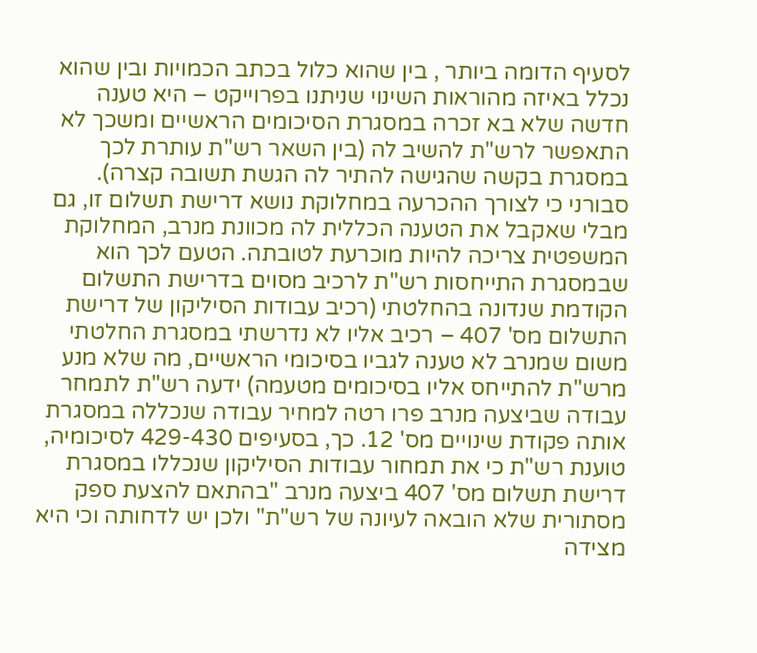לסעיף הדומה ביותר , בין שהוא כלול בכתב הכמויות ובין שהוא נכלל באיזה מהוראות השינוי שניתנו בפרוייקט – היא טענה חדשה שלא בא זכרה במסגרת הסיכומים הראשיים ומשכך לא התאפשר לרש"ת להשיב לה (בין השאר רש"ת עותרת לכך במסגרת בקשה שהגישה להתיר לה הגשת תשובה קצרה). סבורני כי לצורך ההכרעה במחלוקת נושא דרישת תשלום זו, גם מבלי שאקבל את הטענה הכללית לה מכוונת מנרב, המחלוקת המשפטית צריכה להיות מוכרעת לטובתה. הטעם לכך הוא שבמסגרת התייחסות רש"ת לרכיב מסוים בדרישת התשלום הקודמת שנדונה בהחלטתי (רכיב עבודות הסיליקון של דרישת התשלום מס' 407 – רכיב אליו לא נדרשתי במסגרת החלטתי משום שמנרב לא טענה לגביו בסיכומי הראשיים, מה שלא מנע מרש"ת להתייחס אליו בסיכומים מטעמה) ידעה רש"ת לתמחר עבודה שביצעה מנרב פרו רטה למחיר עבודה שנכללה במסגרת אותה פקודת שינויים מס' 12. כך, בסעיפים 429-430 לסיכומיה, טוענת רש"ת כי את תמחור עבודות הסיליקון שנכללו במסגרת דרישת תשלום מס' 407 ביצעה מנרב "בהתאם להצעת ספק מסתורית שלא הובאה לעיונה של רש"ת" ולכן יש לדחותה וכי היא מצידה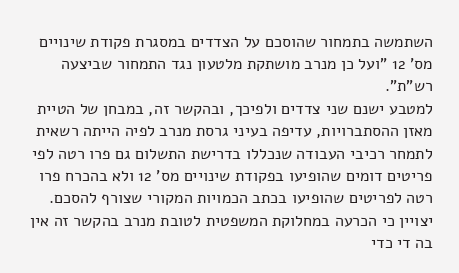השתמשה בתמחור שהוסכם על הצדדים במסגרת פקודת שינויים מס' 12 "ועל כן מנרב מושתקת מלטעון נגד התמחור שביצעה רש"ת".
למטבע ישנם שני צדדים ולפיכך, ובהקשר זה, במבחן של הטיית מאזן ההסתברויות, עדיפה בעיני גרסת מנרב לפיה הייתה רשאית לתמחר רכיבי העבודה שנכללו בדרישת התשלום גם פרו רטה לפי פריטים דומים שהופיעו בפקודת שינויים מס' 12 ולא בהכרח פרו רטה לפריטים שהופיעו בכתב הכמויות המקורי שצורף להסכם. יצויין כי הכרעה במחלוקת המשפטית לטובת מנרב בהקשר זה אין בה די כדי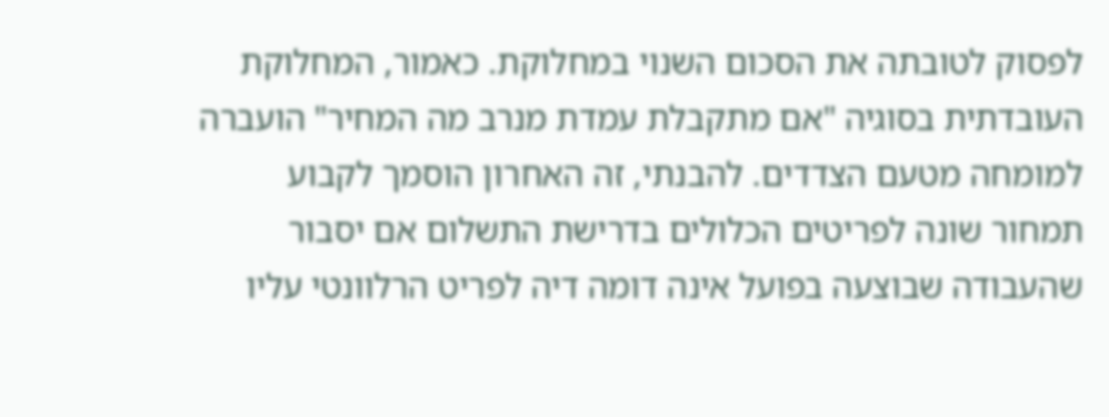לפסוק לטובתה את הסכום השנוי במחלוקת. כאמור, המחלוקת העובדתית בסוגיה "אם מתקבלת עמדת מנרב מה המחיר" הועברה למומחה מטעם הצדדים. להבנתי, זה האחרון הוסמך לקבוע תמחור שונה לפריטים הכלולים בדרישת התשלום אם יסבור שהעבודה שבוצעה בפועל אינה דומה דיה לפריט הרלוונטי עליו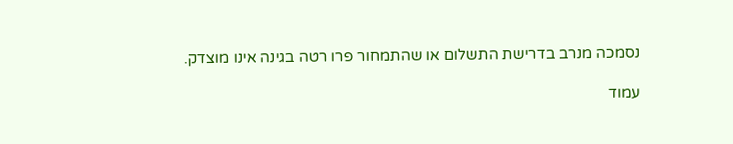נסמכה מנרב בדרישת התשלום או שהתמחור פרו רטה בגינה אינו מוצדק.

עמוד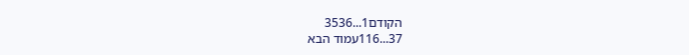הקודם1...3536
37...116עמוד הבא